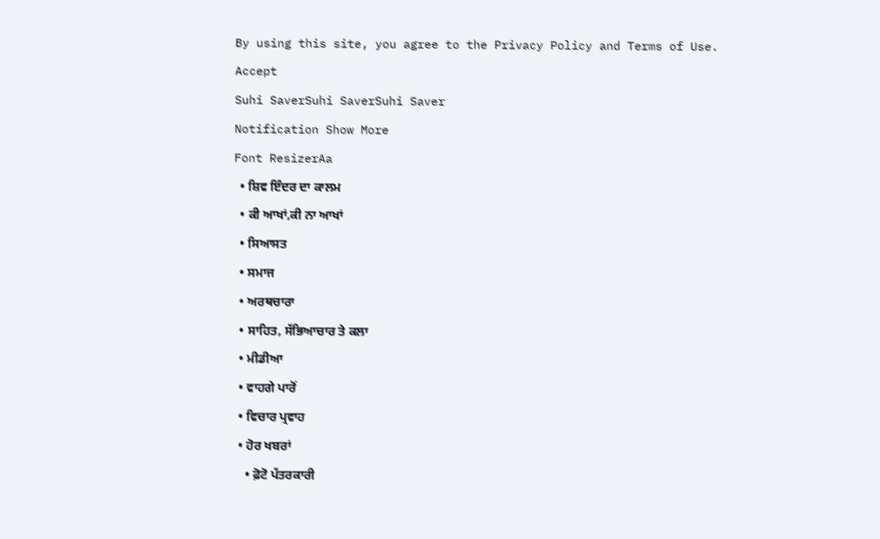By using this site, you agree to the Privacy Policy and Terms of Use.
Accept
Suhi SaverSuhi SaverSuhi Saver
Notification Show More
Font ResizerAa
  • ਸ਼ਿਵ ਇੰਦਰ ਦਾ ਕਾਲਮ
  • ਕੀ ਆਖਾਂ,ਕੀ ਨਾ ਆਖਾਂ
  • ਸਿਆਸਤ
  • ਸਮਾਜ
  • ਅਰਥਚਾਰਾ
  • ਸਾਹਿਤ, ਸੱਭਿਆਚਾਰ ਤੇ ਕਲਾ
  • ਮੀਡੀਆ
  • ਵਾਹਗੇ ਪਾਰੋਂ
  • ਵਿਚਾਰ ਪ੍ਰਵਾਹ
  • ਹੋਰ ਖਬਰਾਂ
    • ਫ਼ੋਟੋ ਪੱਤਰਕਾਰੀ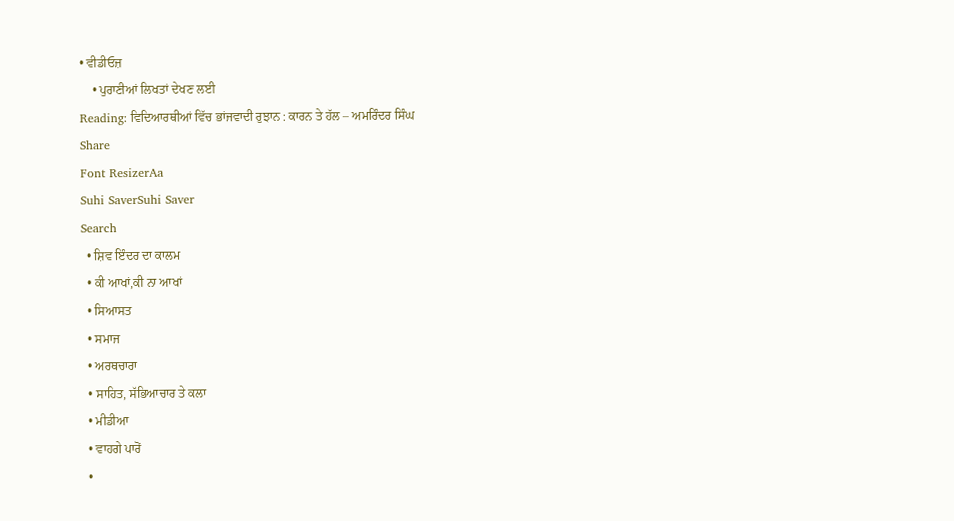• ਵੀਡੀਓਜ਼
    • ਪੁਰਾਣੀਆਂ ਲਿਖਤਾਂ ਦੇਖਣ ਲਈ
Reading: ਵਿਦਿਆਰਥੀਆਂ ਵਿੱਚ ਭਾਂਜਵਾਦੀ ਰੁਝਾਨ : ਕਾਰਨ ਤੇ ਹੱਲ – ਅਮਰਿੰਦਰ ਸਿੰਘ
Share
Font ResizerAa
Suhi SaverSuhi Saver
Search
  • ਸ਼ਿਵ ਇੰਦਰ ਦਾ ਕਾਲਮ
  • ਕੀ ਆਖਾਂ,ਕੀ ਨਾ ਆਖਾਂ
  • ਸਿਆਸਤ
  • ਸਮਾਜ
  • ਅਰਥਚਾਰਾ
  • ਸਾਹਿਤ, ਸੱਭਿਆਚਾਰ ਤੇ ਕਲਾ
  • ਮੀਡੀਆ
  • ਵਾਹਗੇ ਪਾਰੋਂ
  •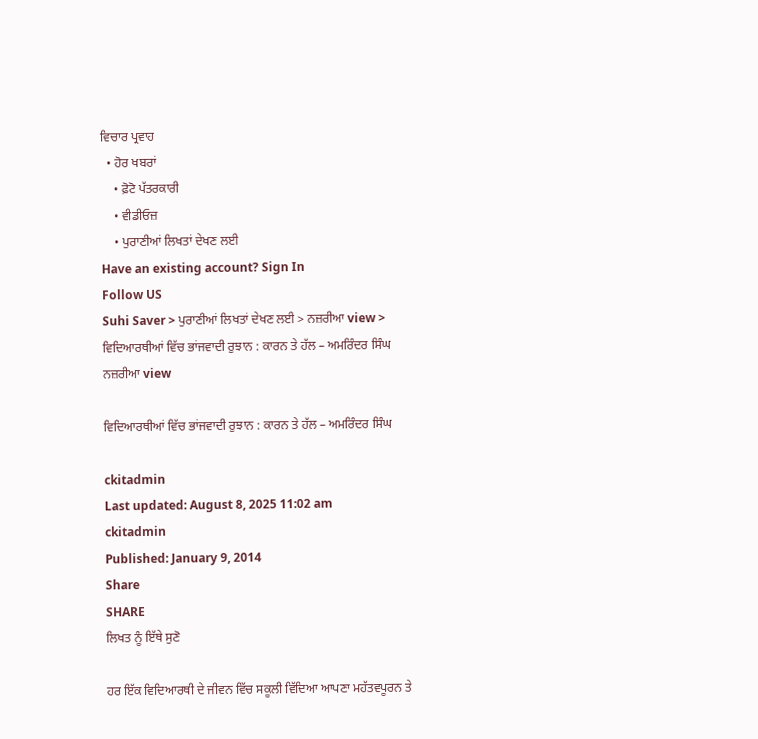ਵਿਚਾਰ ਪ੍ਰਵਾਹ
  • ਹੋਰ ਖਬਰਾਂ
    • ਫ਼ੋਟੋ ਪੱਤਰਕਾਰੀ
    • ਵੀਡੀਓਜ਼
    • ਪੁਰਾਣੀਆਂ ਲਿਖਤਾਂ ਦੇਖਣ ਲਈ
Have an existing account? Sign In
Follow US
Suhi Saver > ਪੁਰਾਣੀਆਂ ਲਿਖਤਾਂ ਦੇਖਣ ਲਈ > ਨਜ਼ਰੀਆ view > ਵਿਦਿਆਰਥੀਆਂ ਵਿੱਚ ਭਾਂਜਵਾਦੀ ਰੁਝਾਨ : ਕਾਰਨ ਤੇ ਹੱਲ – ਅਮਰਿੰਦਰ ਸਿੰਘ
ਨਜ਼ਰੀਆ view

ਵਿਦਿਆਰਥੀਆਂ ਵਿੱਚ ਭਾਂਜਵਾਦੀ ਰੁਝਾਨ : ਕਾਰਨ ਤੇ ਹੱਲ – ਅਮਰਿੰਦਰ ਸਿੰਘ

ckitadmin
Last updated: August 8, 2025 11:02 am
ckitadmin
Published: January 9, 2014
Share
SHARE
ਲਿਖਤ ਨੂੰ ਇੱਥੇ ਸੁਣੋ

ਹਰ ਇੱਕ ਵਿਦਿਆਰਥੀ ਦੇ ਜੀਵਨ ਵਿੱਚ ਸਕੂਲੀ ਵਿੱਦਿਆ ਆਪਣਾ ਮਹੱਤਵਪੂਰਨ ਤੇ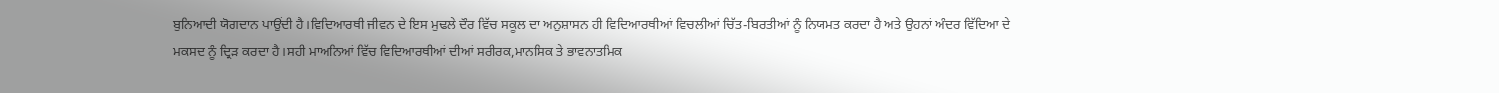ਬੁਨਿਆਦੀ ਯੋਗਦਾਨ ਪਾਉਂਦੀ ਹੈ।ਵਿਦਿਆਰਥੀ ਜੀਵਨ ਦੇ ਇਸ ਮੁਢਲੇ ਦੌਰ ਵਿੱਚ ਸਕੂਲ ਦਾ ਅਨੁਸ਼ਾਸਨ ਹੀ ਵਿਦਿਆਰਥੀਆਂ ਵਿਚਲੀਆਂ ਚਿੱਤ-ਬਿਰਤੀਆਂ ਨੂੰ ਨਿਯਮਤ ਕਰਦਾ ਹੈ ਅਤੇ ਉਹਨਾਂ ਅੰਦਰ ਵਿੱਦਿਆ ਦੇ ਮਕਸਦ ਨੂੰ ਦ੍ਰਿੜ ਕਰਦਾ ਹੈ।ਸਹੀ ਮਾਅਨਿਆਂ ਵਿੱਚ ਵਿਦਿਆਰਥੀਆਂ ਦੀਆਂ ਸਰੀਰਕ,ਮਾਨਸਿਕ ਤੇ ਭਾਵਨਾਤਮਿਕ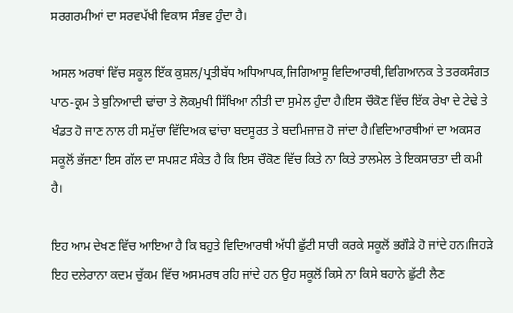ਸਰਗਰਮੀਆਂ ਦਾ ਸਰਵਪੱਖੀ ਵਿਕਾਸ ਸੰਭਵ ਹੁੰਦਾ ਹੈ।

ਅਸਲ ਅਰਥਾਂ ਵਿੱਚ ਸਕੂਲ ਇੱਕ ਕੁਸ਼ਲ/ਪ੍ਰਤੀਬੱਧ ਅਧਿਆਪਕ,ਜਿਗਿਆਸੂ ਵਿਦਿਆਰਥੀ,ਵਿਗਿਆਨਕ ਤੇ ਤਰਕਸੰਗਤ ਪਾਠ-ਕ੍ਰਮ ਤੇ ਬੁਨਿਆਦੀ ਢਾਂਚਾ ਤੇ ਲੋਕਮੁਖੀ ਸਿੱਖਿਆ ਨੀਤੀ ਦਾ ਸੁਮੇਲ ਹੁੰਦਾ ਹੈ।ਇਸ ਚੌਕੋਣ ਵਿੱਚ ਇੱਕ ਰੇਖਾ ਦੇ ਟੇਢੇ ਤੇ ਖੰਡਤ ਹੋ ਜਾਣ ਨਾਲ ਹੀ ਸਮੁੱਚਾ ਵਿੱਦਿਅਕ ਢਾਂਚਾ ਬਦਸੂਰਤ ਤੇ ਬਦਮਿਜਾਜ਼ ਹੋ ਜਾਂਦਾ ਹੈ।ਵਿਦਿਆਰਥੀਆਂ ਦਾ ਅਕਸਰ ਸਕੂਲੋਂ ਭੱਜਣਾ ਇਸ ਗੱਲ ਦਾ ਸਪਸ਼ਟ ਸੰਕੇਤ ਹੈ ਕਿ ਇਸ ਚੌਕੋਣ ਵਿੱਚ ਕਿਤੇ ਨਾ ਕਿਤੇ ਤਾਲਮੇਲ ਤੇ ਇਕਸਾਰਤਾ ਦੀ ਕਮੀ ਹੈ।

ਇਹ ਆਮ ਦੇਖਣ ਵਿੱਚ ਆਇਆ ਹੈ ਕਿ ਬਹੁਤੇ ਵਿਦਿਆਰਥੀ ਅੱਧੀ ਛੁੱਟੀ ਸਾਰੀ ਕਰਕੇ ਸਕੂਲੋਂ ਭਗੌੜੇ ਹੋ ਜਾਂਦੇ ਹਨ।ਜਿਹੜੇ ਇਹ ਦਲੇਰਾਨਾ ਕਦਮ ਚੁੱਕਮ ਵਿੱਚ ਅਸਮਰਥ ਰਹਿ ਜਾਂਦੇ ਹਨ ਉਹ ਸਕੂਲੋਂ ਕਿਸੇ ਨਾ ਕਿਸੇ ਬਹਾਨੇ ਛੁੱਟੀ ਲੈਣ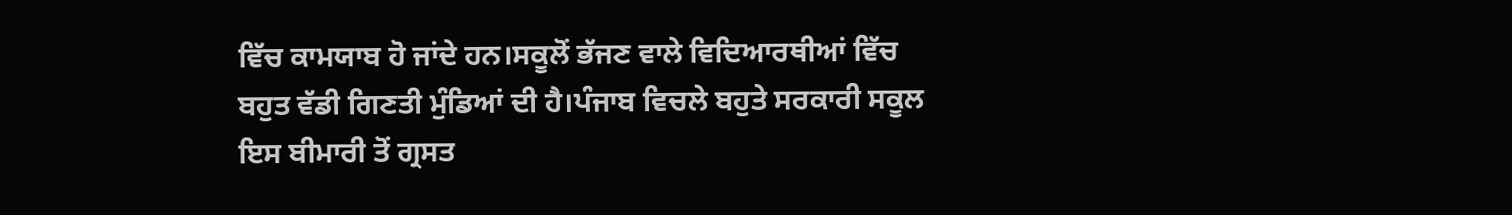ਵਿੱਚ ਕਾਮਯਾਬ ਹੋ ਜਾਂਦੇ ਹਨ।ਸਕੂਲੋਂ ਭੱਜਣ ਵਾਲੇ ਵਿਦਿਆਰਥੀਆਂ ਵਿੱਚ ਬਹੁਤ ਵੱਡੀ ਗਿਣਤੀ ਮੁੰਡਿਆਂ ਦੀ ਹੈ।ਪੰਜਾਬ ਵਿਚਲੇ ਬਹੁਤੇ ਸਰਕਾਰੀ ਸਕੂਲ ਇਸ ਬੀਮਾਰੀ ਤੋਂ ਗ੍ਰਸਤ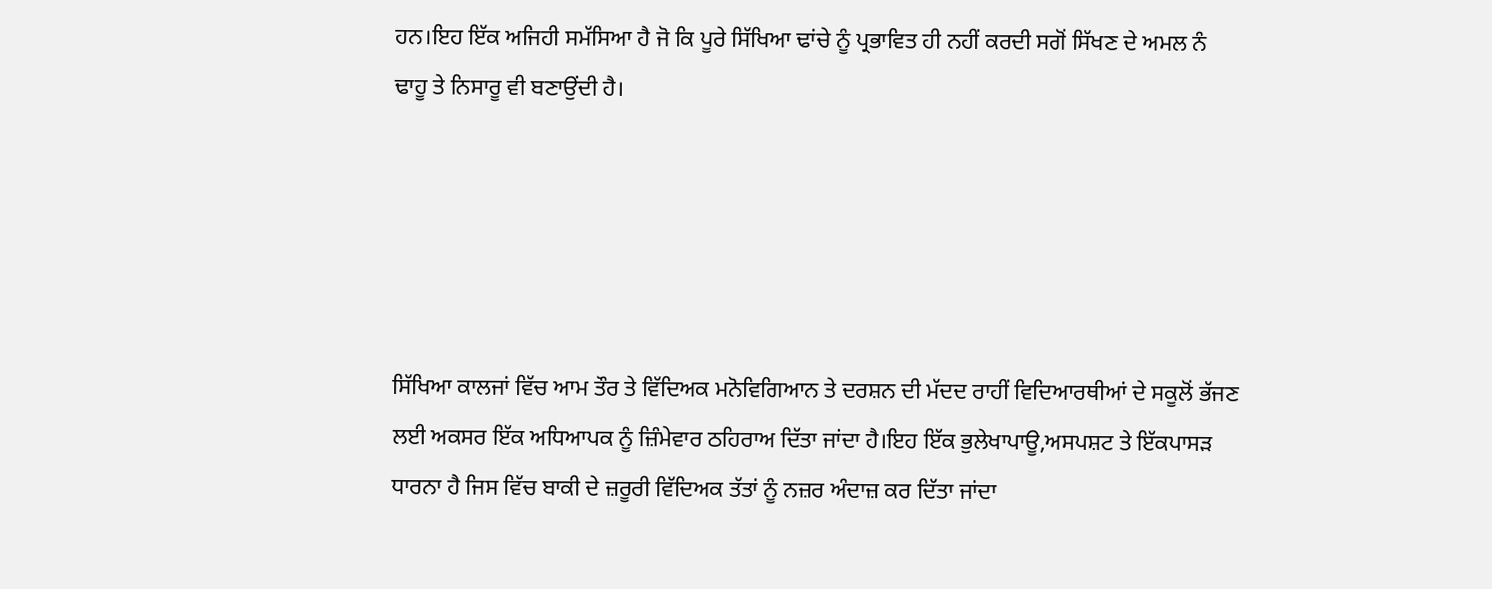ਹਨ।ਇਹ ਇੱਕ ਅਜਿਹੀ ਸਮੱਸਿਆ ਹੈ ਜੋ ਕਿ ਪੂਰੇ ਸਿੱਖਿਆ ਢਾਂਚੇ ਨੂੰ ਪ੍ਰਭਾਵਿਤ ਹੀ ਨਹੀਂ ਕਰਦੀ ਸਗੋਂ ਸਿੱਖਣ ਦੇ ਅਮਲ ਨੰ ਢਾਹੂ ਤੇ ਨਿਸਾਰੂ ਵੀ ਬਣਾਉਂਦੀ ਹੈ।





ਸਿੱਖਿਆ ਕਾਲਜਾਂ ਵਿੱਚ ਆਮ ਤੌਰ ਤੇ ਵਿੱਦਿਅਕ ਮਨੋਵਿਗਿਆਨ ਤੇ ਦਰਸ਼ਨ ਦੀ ਮੱਦਦ ਰਾਹੀਂ ਵਿਦਿਆਰਥੀਆਂ ਦੇ ਸਕੂਲੋਂ ਭੱਜਣ ਲਈ ਅਕਸਰ ਇੱਕ ਅਧਿਆਪਕ ਨੂੰ ਜ਼ਿੰਮੇਵਾਰ ਠਹਿਰਾਅ ਦਿੱਤਾ ਜਾਂਦਾ ਹੈ।ਇਹ ਇੱਕ ਭੁਲੇਖਾਪਾਊ,ਅਸਪਸ਼ਟ ਤੇ ਇੱਕਪਾਸੜ ਧਾਰਨਾ ਹੈ ਜਿਸ ਵਿੱਚ ਬਾਕੀ ਦੇ ਜ਼ਰੂਰੀ ਵਿੱਦਿਅਕ ਤੱਤਾਂ ਨੂੰ ਨਜ਼ਰ ਅੰਦਾਜ਼ ਕਰ ਦਿੱਤਾ ਜਾਂਦਾ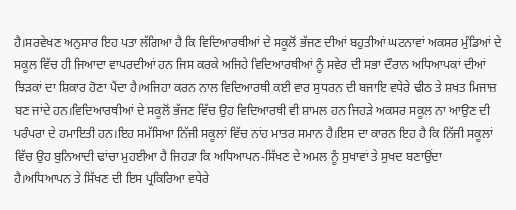ਹੈ।ਸਰਵੇਖਣ ਅਨੁਸਾਰ ਇਹ ਪਤਾ ਲੱਗਿਆ ਹੈ ਕਿ ਵਿਦਿਆਰਥੀਆਂ ਦੇ ਸਕੂਲੋਂ ਭੱਜਣ ਦੀਆਂ ਬਹੁਤੀਆਂ ਘਟਨਾਵਾਂ ਅਕਸਰ ਮੁੰਡਿਆਂ ਦੇ ਸਕੂਲ ਵਿੱਚ ਹੀ ਜਿਆਦਾ ਵਾਪਰਦੀਆਂ ਹਨ ਜਿਸ ਕਰਕੇ ਅਜਿਹੇ ਵਿਦਿਆਰਥੀਆਂ ਨੂੰ ਸਵੇਰ ਦੀ ਸਭਾ ਦੌਰਾਨ ਅਧਿਆਪਕਾਂ ਦੀਆਂ ਝਿੜਕਾਂ ਦਾ ਸ਼ਿਕਾਰ ਹੋਣਾ ਪੈਂਦਾ ਹੈ।ਅਜਿਹਾ ਕਰਨ ਨਾਲ ਵਿਦਿਆਰਥੀ ਕਈ ਵਾਰ ਸੁਧਰਨ ਦੀ ਬਜਾਇ ਵਧੇਰੇ ਢੀਠ ਤੇ ਸ਼ਖਤ ਮਿਜਾਜ਼ ਬਣ ਜਾਂਦੇ ਹਨ।ਵਿਦਿਆਰਥੀਆਂ ਦੇ ਸਕੂਲੋਂ ਭੱਜਣ ਵਿੱਚ ਉਹ ਵਿਦਿਆਰਥੀ ਵੀ ਸ਼ਾਮਲ ਹਨ ਜਿਹੜੇ ਅਕਸਰ ਸਕੂਲ ਨਾ ਆਉਣ ਦੀ ਪਰੰਪਰਾ ਦੇ ਹਮਾਇਤੀ ਹਨ।ਇਹ ਸਮੱਸਿਆ ਨਿੱਜੀ ਸਕੂਲਾਂ ਵਿੱਚ ਨਾਂਹ ਮਾਤਰ ਸਮਾਨ ਹੈ।ਇਸ ਦਾ ਕਾਰਨ ਇਹ ਹੈ ਕਿ ਨਿੱਜੀ ਸਕੂਲਾਂ ਵਿੱਚ ਉਹ ਬੁਨਿਆਦੀ ਢਾਂਚਾ ਮੁਹਈਆ ਹੈ ਜਿਹੜਾ ਕਿ ਅਧਿਆਪਨ-ਸਿੱਖਣ ਦੇ ਅਮਲ ਨੂੰ ਸੁਖਾਵਾਂ ਤੇ ਸੁਖਦ ਬਣਾਉਂਦਾ ਹੈ।ਅਧਿਆਪਨ ਤੇ ਸਿੱਖਣ ਦੀ ਇਸ ਪ੍ਰਕਿਰਿਆ ਵਧੇਰੇ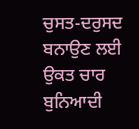ਚੁਸਤ-ਦਰੁਸਦ ਬਨਾਉਣ ਲਈ ਉਕਤ ਚਾਰ ਬੁਨਿਆਦੀ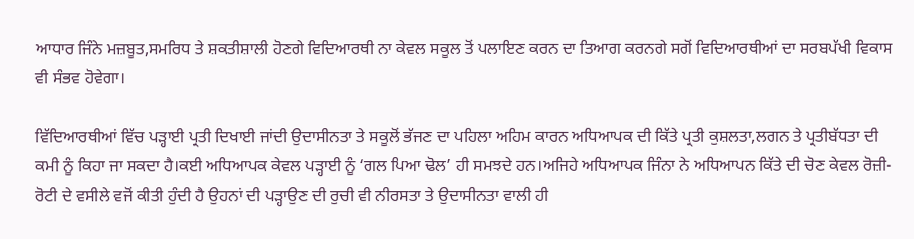ਆਧਾਰ ਜਿੰਨੇ ਮਜ਼ਬੂਤ,ਸਮਰਿਧ ਤੇ ਸ਼ਕਤੀਸ਼ਾਲੀ ਹੋਣਗੇ ਵਿਦਿਆਰਥੀ ਨਾ ਕੇਵਲ ਸਕੂਲ ਤੋਂ ਪਲਾਇਣ ਕਰਨ ਦਾ ਤਿਆਗ ਕਰਨਗੇ ਸਗੋਂ ਵਿਦਿਆਰਥੀਆਂ ਦਾ ਸਰਬਪੱਖੀ ਵਿਕਾਸ ਵੀ ਸੰਭਵ ਹੋਵੇਗਾ।

ਵਿੱਦਿਆਰਥੀਆਂ ਵਿੱਚ ਪੜ੍ਹਾਈ ਪ੍ਰਤੀ ਦਿਖਾਈ ਜਾਂਦੀ ਉਦਾਸੀਨਤਾ ਤੇ ਸਕੂਲੋਂ ਭੱਜਣ ਦਾ ਪਹਿਲਾ ਅਹਿਮ ਕਾਰਨ ਅਧਿਆਪਕ ਦੀ ਕਿੱਤੇ ਪ੍ਰਤੀ ਕੁਸ਼ਲਤਾ,ਲਗਨ ਤੇ ਪ੍ਰਤੀਬੱਧਤਾ ਦੀ ਕਮੀ ਨੂੰ ਕਿਹਾ ਜਾ ਸਕਦਾ ਹੈ।ਕਈ ਅਧਿਆਪਕ ਕੇਵਲ ਪੜ੍ਹਾਈ ਨੂੰ ‘ਗਲ ਪਿਆ ਢੋਲ’ ਹੀ ਸਮਝਦੇ ਹਨ।ਅਜਿਹੇ ਅਧਿਆਪਕ ਜਿੰਨਾ ਨੇ ਅਧਿਆਪਨ ਕਿੱਤੇ ਦੀ ਚੋਣ ਕੇਵਲ ਰੋਜ਼ੀ-ਰੋਟੀ ਦੇ ਵਸੀਲੇ ਵਜੋਂ ਕੀਤੀ ਹੁੰਦੀ ਹੈ ਉਹਨਾਂ ਦੀ ਪੜ੍ਹਾਉਣ ਦੀ ਰੁਚੀ ਵੀ ਨੀਰਸਤਾ ਤੇ ਉਦਾਸੀਨਤਾ ਵਾਲੀ ਹੀ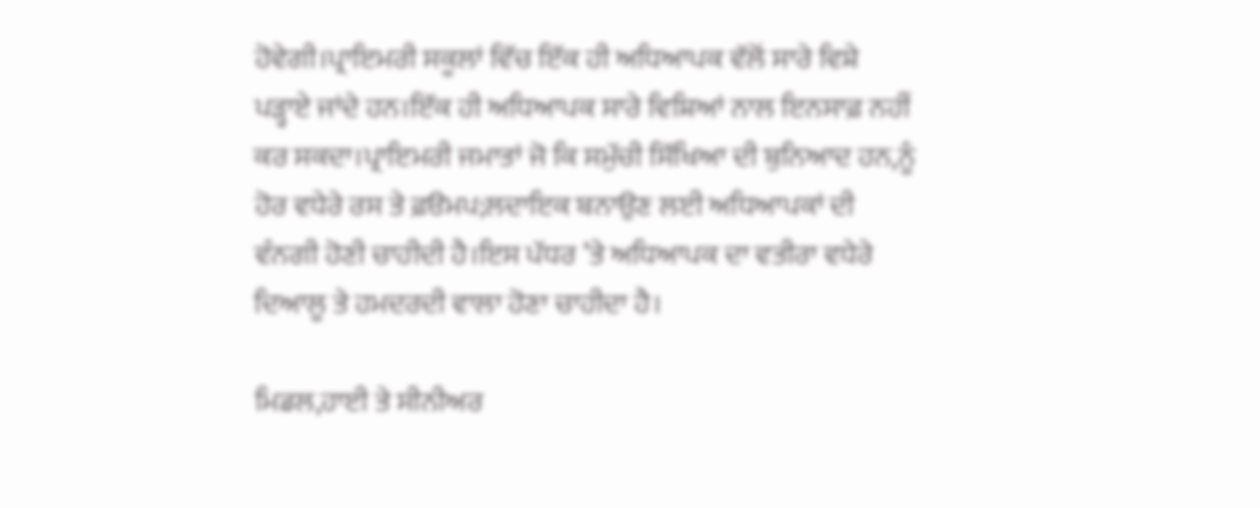ਹੋਵੇਗੀ।ਪ੍ਰਾਇਮਰੀ ਸਕੂਲਾਂ ਵਿੱਚ ਇੱਕ ਹੀ ਅਧਿਆਪਕ ਵੱਲੋਂ ਸਾਰੇ ਵਿਸ਼ੇ ਪੜ੍ਹਾਏ ਜਾਂਦੇ ਹਨ।ਇੱਕ ਹੀ ਅਧਿਆਪਕ ਸਾਰੇ ਵਿਸ਼ਿਆਂ ਨਾਲ ਇਨਸਾਫ਼ ਨਹੀਂ ਕਰ ਸਕਦਾ।ਪ੍ਰਾਇਮਰੀ ਜਮਾਤਾਂ ਜੋ ਕਿ ਸਮੁੱਚੀ ਸਿੱਖਿਆ ਦੀ ਬੁਨਿਆਦ ਹਨ,ਨੂੰ ਹੋਰ ਵਧੇਰੇ ਰਸ ਤੇ ਫ਼ੳਮਪ;ਲਦਾਇਕ ਬਨਾਉਣ ਲਈ ਅਧਿਆਪਕਾਂ ਦੀ ਵੰਨਗੀ ਹੋਣੀ ਚਾਹੀਦੀ ਹੈ।ਇਸ ਪੱਧਰ ’ਤੇ ਅਧਿਆਪਕ ਦਾ ਵਤੀਰਾ ਵਧੇਰੇ ਦਿਆਲੂ ਤੇ ਹਮਦਰਦੀ ਵਾਲਾ ਹੋਣਾ ਚਾਹੀਦਾ ਹੈ।

ਮਿਡਲ,ਹਾਈ ਤੇ ਸੀਨੀਅਰ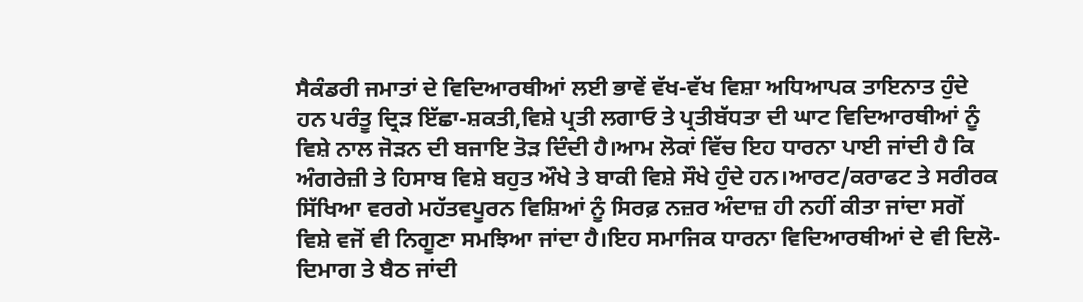ਸੈਕੰਡਰੀ ਜਮਾਤਾਂ ਦੇ ਵਿਦਿਆਰਥੀਆਂ ਲਈ ਭਾਵੇਂ ਵੱਖ-ਵੱਖ ਵਿਸ਼ਾ ਅਧਿਆਪਕ ਤਾਇਨਾਤ ਹੁੰਦੇ ਹਨ ਪਰੰਤੂ ਦ੍ਰਿੜ ਇੱਛਾ-ਸ਼ਕਤੀ,ਵਿਸ਼ੇ ਪ੍ਰਤੀ ਲਗਾਓ ਤੇ ਪ੍ਰਤੀਬੱਧਤਾ ਦੀ ਘਾਟ ਵਿਦਿਆਰਥੀਆਂ ਨੂੰ ਵਿਸ਼ੇ ਨਾਲ ਜੋੜਨ ਦੀ ਬਜਾਇ ਤੋੜ ਦਿੰਦੀ ਹੈ।ਆਮ ਲੋਕਾਂ ਵਿੱਚ ਇਹ ਧਾਰਨਾ ਪਾਈ ਜਾਂਦੀ ਹੈ ਕਿ ਅੰਗਰੇਜ਼ੀ ਤੇ ਹਿਸਾਬ ਵਿਸ਼ੇ ਬਹੁਤ ਔਖੇ ਤੇ ਬਾਕੀ ਵਿਸ਼ੇ ਸੌਖੇ ਹੁੰਦੇ ਹਨ।ਆਰਟ/ਕਰਾਫਟ ਤੇ ਸਰੀਰਕ ਸਿੱਖਿਆ ਵਰਗੇ ਮਹੱਤਵਪੂਰਨ ਵਿਸ਼ਿਆਂ ਨੂੰ ਸਿਰਫ਼ ਨਜ਼ਰ ਅੰਦਾਜ਼ ਹੀ ਨਹੀਂ ਕੀਤਾ ਜਾਂਦਾ ਸਗੋਂ ਵਿਸ਼ੇ ਵਜੋਂ ਵੀ ਨਿਗੂਣਾ ਸਮਝਿਆ ਜਾਂਦਾ ਹੈ।ਇਹ ਸਮਾਜਿਕ ਧਾਰਨਾ ਵਿਦਿਆਰਥੀਆਂ ਦੇ ਵੀ ਦਿਲੋ-ਦਿਮਾਗ ਤੇ ਬੈਠ ਜਾਂਦੀ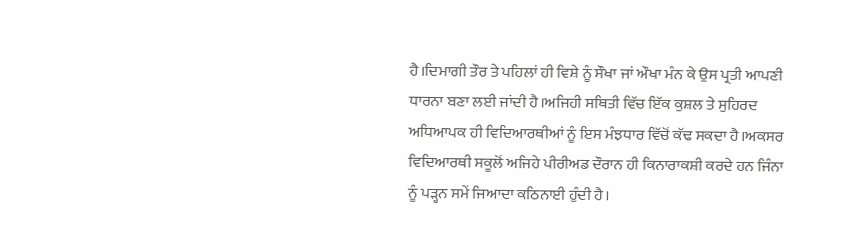ਹੈ।ਦਿਮਾਗੀ ਤੌਰ ਤੇ ਪਹਿਲਾਂ ਹੀ ਵਿਸ਼ੇ ਨੂੰ ਸੌਖਾ ਜਾਂ ਔਖਾ ਮੰਨ ਕੇ ਉਸ ਪ੍ਰਤੀ ਆਪਣੀ ਧਾਰਨਾ ਬਣਾ ਲਈ ਜਾਂਦੀ ਹੈ।ਅਜਿਹੀ ਸਥਿਤੀ ਵਿੱਚ ਇੱਕ ਕੁਸ਼ਲ ਤੇ ਸੁਹਿਰਦ ਅਧਿਆਪਕ ਹੀ ਵਿਦਿਆਰਥੀਆਂ ਨੂੰ ਇਸ ਮੰਝਧਾਰ ਵਿੱਚੋਂ ਕੱਢ ਸਕਦਾ ਹੈ।ਅਕਸਰ ਵਿਦਿਆਰਥੀ ਸਕੂਲੋਂ ਅਜਿਹੇ ਪੀਰੀਅਡ ਦੌਰਾਨ ਹੀ ਕਿਨਾਰਾਕਸ਼ੀ ਕਰਦੇ ਹਨ ਜਿੰਨਾ ਨੂੰ ਪੜ੍ਹਨ ਸਮੇਂ ਜਿਆਦਾ ਕਠਿਨਾਈ ਹੁੰਦੀ ਹੈ।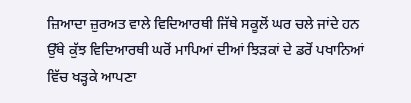ਜ਼ਿਆਦਾ ਜ਼ੁਰਅਤ ਵਾਲੇ ਵਿਦਿਆਰਥੀ ਜਿੱਥੇ ਸਕੂਲੋਂ ਘਰ ਚਲੇ ਜਾਂਦੇ ਹਨ ਉੱਥੇ ਕੁੱਝ ਵਿਦਿਆਰਥੀ ਘਰੋਂ ਮਾਪਿਆਂ ਦੀਆਂ ਝਿੜਕਾਂ ਦੇ ਡਰੋਂ ਪਖਾਨਿਆਂ ਵਿੱਚ ਖੜ੍ਹਕੇ ਆਪਣਾ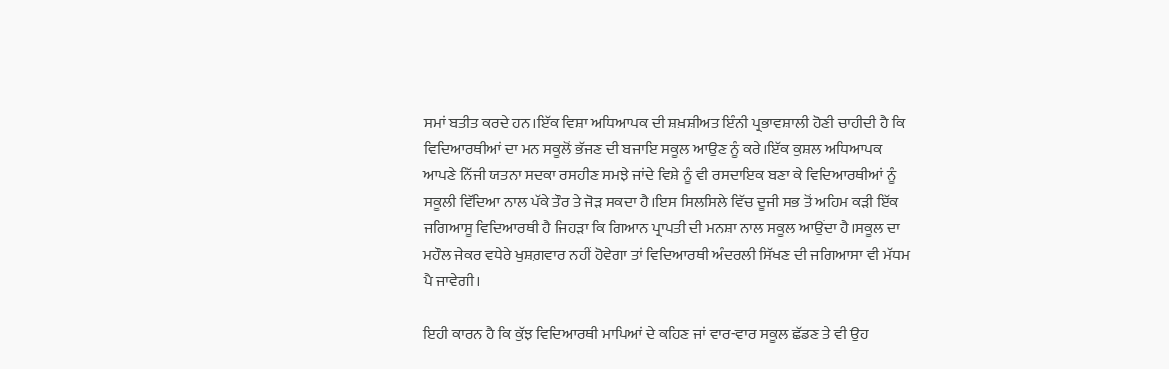ਸਮਾਂ ਬਤੀਤ ਕਰਦੇ ਹਨ।ਇੱਕ ਵਿਸ਼ਾ ਅਧਿਆਪਕ ਦੀ ਸ਼ਖ਼ਸ਼ੀਅਤ ਇੰਨੀ ਪ੍ਰਭਾਵਸ਼ਾਲੀ ਹੋਣੀ ਚਾਹੀਦੀ ਹੈ ਕਿ ਵਿਦਿਆਰਥੀਆਂ ਦਾ ਮਨ ਸਕੂਲੋਂ ਭੱਜਣ ਦੀ ਬਜਾਇ ਸਕੂਲ ਆਉਣ ਨੂੰ ਕਰੇ।ਇੱਕ ਕੁਸ਼ਲ ਅਧਿਆਪਕ ਆਪਣੇ ਨਿੱਜੀ ਯਤਨਾ ਸਦਕਾ ਰਸਹੀਣ ਸਮਝੇ ਜਾਂਦੇ ਵਿਸ਼ੇ ਨੂੰ ਵੀ ਰਸਦਾਇਕ ਬਣਾ ਕੇ ਵਿਦਿਆਰਥੀਆਂ ਨੂੰ ਸਕੂਲੀ ਵਿੱਦਿਆ ਨਾਲ ਪੱਕੇ ਤੌਰ ਤੇ ਜੋੜ ਸਕਦਾ ਹੈ।ਇਸ ਸਿਲਸਿਲੇ ਵਿੱਚ ਦੂਜੀ ਸਭ ਤੋਂ ਅਹਿਮ ਕੜੀ ਇੱਕ ਜਗਿਆਸੂ ਵਿਦਿਆਰਥੀ ਹੈ ਜਿਹੜਾ ਕਿ ਗਿਆਨ ਪ੍ਰਾਪਤੀ ਦੀ ਮਨਸ਼ਾ ਨਾਲ ਸਕੂਲ ਆਉਂਦਾ ਹੈ।ਸਕੂਲ ਦਾ ਮਹੌਲ ਜੇਕਰ ਵਧੇਰੇ ਖੁਸ਼ਗ਼ਵਾਰ ਨਹੀਂ ਹੋਵੇਗਾ ਤਾਂ ਵਿਦਿਆਰਥੀ ਅੰਦਰਲੀ ਸਿੱਖਣ ਦੀ ਜਗਿਆਸਾ ਵੀ ਮੱਧਮ ਪੈ ਜਾਵੇਗੀ।

ਇਹੀ ਕਾਰਨ ਹੈ ਕਿ ਕੁੱਝ ਵਿਦਿਆਰਥੀ ਮਾਪਿਆਂ ਦੇ ਕਹਿਣ ਜਾਂ ਵਾਰ-ਵਾਰ ਸਕੂਲ ਛੱਡਣ ਤੇ ਵੀ ਉਹ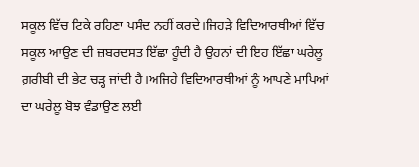ਸਕੂਲ ਵਿੱਚ ਟਿਕੇ ਰਹਿਣਾ ਪਸੰਦ ਨਹੀਂ ਕਰਦੇ।ਜਿਹੜੇ ਵਿਦਿਆਰਥੀਆਂ ਵਿੱਚ ਸਕੂਲ ਆਉਣ ਦੀ ਜ਼ਬਰਦਸਤ ਇੱਛਾ ਹੂੰਦੀ ਹੈ ਉਹਨਾਂ ਦੀ ਇਹ ਇੱਛਾ ਘਰੇਲੂ ਗ਼ਰੀਬੀ ਦੀ ਭੇਟ ਚੜ੍ਹ ਜਾਂਦੀ ਹੈ।ਅਜਿਹੇ ਵਿਦਿਆਰਥੀਆਂ ਨੂੰ ਆਪਣੇ ਮਾਪਿਆਂ ਦਾ ਘਰੇਲੂ ਬੋਝ ਵੰਡਾਉਣ ਲਈ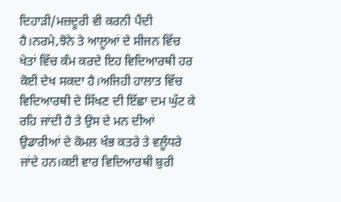ਦਿਹਾੜੀ/ਮਜ਼ਦੂਰੀ ਵੀ ਕਰਨੀ ਪੈਂਦੀ ਹੈ।ਨਰਮੇ,ਝੋਨੇ ਤੇ ਆਲੂਆਂ ਦੇ ਸੀਜਨ ਵਿੱਚ ਖੇਤਾਂ ਵਿੱਚ ਕੰਮ ਕਰਦੇ ਇਹ ਵਿਦਿਆਰਥੀ ਹਰ ਕੋਈ ਦੇਖ ਸਕਦਾ ਹੈ।ਅਜਿਹੀ ਹਾਲਾਤ ਵਿੱਚ ਵਿਦਿਆਰਥੀ ਦੇ ਸਿੱਖਣ ਦੀ ਇੱਛਾ ਦਮ ਘੁੱਟ ਕੇ ਰਹਿ ਜਾਂਦੀ ਹੈ ਤੇ ਉਸ ਦੇ ਮਨ ਦੀਆਂ ਉਡਾਰੀਆਂ ਦੇ ਕੋਮਲ ਖੰਭ ਕਤਰੇ ਤੇ ਵਲੂੰਧਰੇ ਜਾਂਦੇ ਹਨ।ਕਈ ਵਾਰ ਵਿਦਿਆਰਥੀ ਬੁਰੀ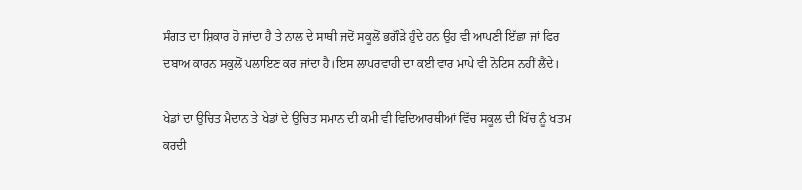ਸੰਗਤ ਦਾ ਸ਼ਿਕਾਰ ਹੋ ਜਾਂਦਾ ਹੈ ਤੇ ਨਾਲ ਦੇ ਸਾਥੀ ਜਦੋਂ ਸਕੂਲੋਂ ਭਗੌੜੇ ਹੁੰਦੇ ਹਨ ਉਹ ਵੀ ਆਪਣੀ ਇੱਛਾ ਜਾਂ ਫਿਰ ਦਬਾਅ ਕਾਰਨ ਸਕੁਲੋਂ ਪਲਾਇਣ ਕਰ ਜਾਂਦਾ ਹੈ।ਇਸ ਲਾਪਰਵਾਹੀ ਦਾ ਕਈ ਵਾਰ ਮਾਪੇ ਵੀ ਨੋਟਿਸ ਨਹੀਂ ਲੈਂਦੇ।

ਖੇਡਾਂ ਦਾ ਉਚਿਤ ਮੈਦਾਨ ਤੇ ਖੇਡਾਂ ਦੇ ਉਚਿਤ ਸਮਾਨ ਦੀ ਕਮੀ ਵੀ ਵਿਦਿਆਰਥੀਆਂ ਵਿੱਚ ਸਕੂਲ ਦੀ ਖਿੱਚ ਨੂੰ ਖਤਮ ਕਰਦੀ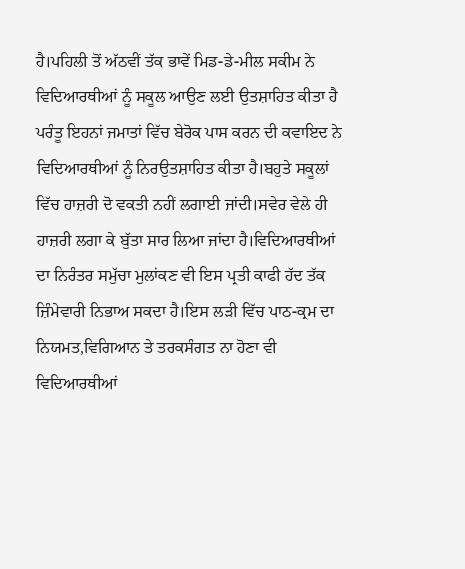ਹੈ।ਪਹਿਲੀ ਤੋਂ ਅੱਠਵੀਂ ਤੱਕ ਭਾਵੇਂ ਮਿਡ-ਡੇ-ਮੀਲ ਸਕੀਮ ਨੇ ਵਿਦਿਆਰਥੀਆਂ ਨੂੰ ਸਕੂਲ ਆਉਣ ਲਈ ਉਤਸ਼ਾਹਿਤ ਕੀਤਾ ਹੈ ਪਰੰਤੂ ਇਹਨਾਂ ਜਮਾਤਾਂ ਵਿੱਚ ਬੇਰੋਕ ਪਾਸ ਕਰਨ ਦੀ ਕਵਾਇਦ ਨੇ ਵਿਦਿਆਰਥੀਆਂ ਨੂੰ ਨਿਰਉਤਸ਼ਾਹਿਤ ਕੀਤਾ ਹੈ।ਬਹੁਤੇ ਸਕੂਲਾਂ ਵਿੱਚ ਹਾਜ਼ਰੀ ਦੋ ਵਕਤੀ ਨਹੀਂ ਲਗਾਈ ਜਾਂਦੀ।ਸਵੇਰ ਵੇਲੇ ਹੀ ਹਾਜ਼ਰੀ ਲਗਾ ਕੇ ਬੁੱਤਾ ਸਾਰ ਲਿਆ ਜਾਂਦਾ ਹੈ।ਵਿਦਿਆਰਥੀਆਂ ਦਾ ਨਿਰੰਤਰ ਸਮੁੱਚਾ ਮੁਲਾਂਕਣ ਵੀ ਇਸ ਪ੍ਰਤੀ ਕਾਫੀ ਹੱਦ ਤੱਕ ਜ਼ਿੰਮੇਵਾਰੀ ਨਿਭਾਅ ਸਕਦਾ ਹੈ।ਇਸ ਲੜੀ ਵਿੱਚ ਪਾਠ-ਕ੍ਰਮ ਦਾ ਨਿਯਮਤ,ਵਿਗਿਆਨ ਤੇ ਤਰਕਸੰਗਤ ਨਾ ਹੋਣਾ ਵੀ ਵਿਦਿਆਰਥੀਆਂ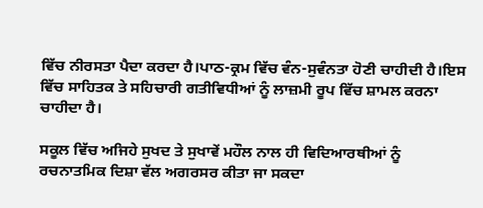ਵਿੱਚ ਨੀਰਸਤਾ ਪੈਦਾ ਕਰਦਾ ਹੈ।ਪਾਠ-ਕ੍ਰਮ ਵਿੱਚ ਵੰਨ-ਸੁਵੰਨਤਾ ਹੋਣੀ ਚਾਹੀਦੀ ਹੈ।ਇਸ ਵਿੱਚ ਸਾਹਿਤਕ ਤੇ ਸਹਿਚਾਰੀ ਗਤੀਵਿਧੀਆਂ ਨੂੰ ਲਾਜ਼ਮੀ ਰੂਪ ਵਿੱਚ ਸ਼ਾਮਲ ਕਰਨਾ ਚਾਹੀਦਾ ਹੈ।

ਸਕੂਲ ਵਿੱਚ ਅਜਿਹੇ ਸੁਖਦ ਤੇ ਸੁਖਾਵੇਂ ਮਹੌਲ ਨਾਲ ਹੀ ਵਿਦਿਆਰਥੀਆਂ ਨੂੰ ਰਚਨਾਤਮਿਕ ਦਿਸ਼ਾ ਵੱਲ ਅਗਰਸਰ ਕੀਤਾ ਜਾ ਸਕਦਾ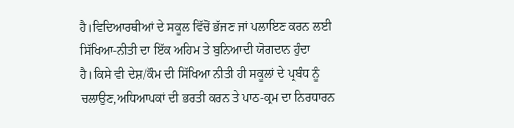ਹੈ।ਵਿਦਿਆਰਥੀਆਂ ਦੇ ਸਕੂਲ ਵਿੱਚੋਂ ਭੱਜਣ ਜਾਂ ਪਲਾਇਣ ਕਰਨ ਲਈ ਸਿੱਖਿਆ-ਨੀਤੀ ਦਾ ਇੱਕ ਅਹਿਮ ਤੇ ਬੁਨਿਆਦੀ ਯੋਗਦਾਨ ਹੁੰਦਾ ਹੈ।ਕਿਸੇ ਵੀ ਦੇਸ਼/ਕੌਮ ਦੀ ਸਿੱਖਿਆ ਨੀਤੀ ਹੀ ਸਕੂਲਾਂ ਦੇ ਪ੍ਰਬੰਧ ਨੂੰ ਚਲਾਉਣ,ਅਧਿਆਪਕਾਂ ਦੀ ਭਰਤੀ ਕਰਨ ਤੇ ਪਾਠ-ਕ੍ਰਮ ਦਾ ਨਿਰਧਾਰਨ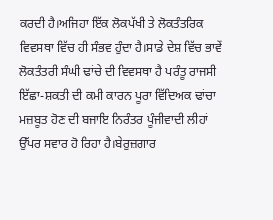ਕਰਦੀ ਹੈ।ਅਜਿਹਾ ਇੱਕ ਲੋਕਪੱਖੀ ਤੇ ਲੋਕਤੰਤਰਿਕ ਵਿਵਸਥਾ ਵਿੱਚ ਹੀ ਸੰਭਵ ਹੁੰਦਾ ਹੈ।ਸਾਡੇ ਦੇਸ਼ ਵਿੱਚ ਭਾਵੇਂ ਲੋਕਤੰਤਰੀ ਸੰਘੀ ਢਾਂਚੇ ਦੀ ਵਿਵਸਥਾ ਹੈ ਪਰੰਤੂ ਰਾਜਸੀ ਇੱਛਾ-ਸ਼ਕਤੀ ਦੀ ਕਮੀ ਕਾਰਨ ਪੂਰਾ ਵਿੱਦਿਅਕ ਢਾਂਚਾ ਮਜ਼ਬੂਤ ਹੋਣ ਦੀ ਬਜਾਇ ਨਿਰੰਤਰ ਪੂੰਜੀਵਾਦੀ ਲੀਹਾਂ ਉੱਪਰ ਸਵਾਰ ਹੋ ਰਿਹਾ ਹੈ।ਬੇਰੁਜ਼ਗਾਰ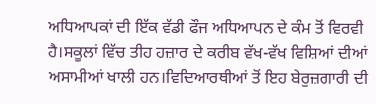ਅਧਿਆਪਕਾਂ ਦੀ ਇੱਕ ਵੱਡੀ ਫੌਜ ਅਧਿਆਪਨ ਦੇ ਕੰਮ ਤੋਂ ਵਿਰਵੀ ਹੈ।ਸਕੂਲਾਂ ਵਿੱਚ ਤੀਹ ਹਜ਼ਾਰ ਦੇ ਕਰੀਬ ਵੱਖ-ਵੱਖ ਵਿਸ਼ਿਆਂ ਦੀਆਂ ਅਸਾਮੀਆਂ ਖਾਲੀ ਹਨ।ਵਿਦਿਆਰਥੀਆਂ ਤੋਂ ਇਹ ਬੇਰੁਜ਼ਗਾਰੀ ਦੀ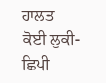ਹਾਲਤ ਕੋਈ ਲੁਕੀ-ਛਿਪੀ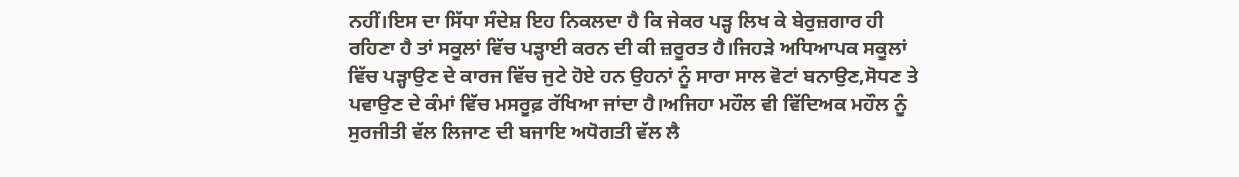ਨਹੀਂ।ਇਸ ਦਾ ਸਿੱਧਾ ਸੰਦੇਸ਼ ਇਹ ਨਿਕਲਦਾ ਹੈ ਕਿ ਜੇਕਰ ਪੜ੍ਹ ਲਿਖ ਕੇ ਬੇਰੁਜ਼ਗਾਰ ਹੀ ਰਹਿਣਾ ਹੈ ਤਾਂ ਸਕੂਲਾਂ ਵਿੱਚ ਪੜ੍ਹਾਈ ਕਰਨ ਦੀ ਕੀ ਜ਼ਰੂਰਤ ਹੈ।ਜਿਹੜੇ ਅਧਿਆਪਕ ਸਕੂਲਾਂ ਵਿੱਚ ਪੜ੍ਹਾਉਣ ਦੇ ਕਾਰਜ ਵਿੱਚ ਜੁਟੇ ਹੋਏ ਹਨ ਉਹਨਾਂ ਨੂੰ ਸਾਰਾ ਸਾਲ ਵੋਟਾਂ ਬਨਾਉਣ,ਸੋਧਣ ਤੇ ਪਵਾਉਣ ਦੇ ਕੰਮਾਂ ਵਿੱਚ ਮਸਰੂਫ਼ ਰੱਖਿਆ ਜਾਂਦਾ ਹੈ।ਅਜਿਹਾ ਮਹੌਲ ਵੀ ਵਿੱਦਿਅਕ ਮਹੌਲ ਨੂੰ ਸੁਰਜੀਤੀ ਵੱਲ ਲਿਜਾਣ ਦੀ ਬਜਾਇ ਅਧੋਗਤੀ ਵੱਲ ਲੈ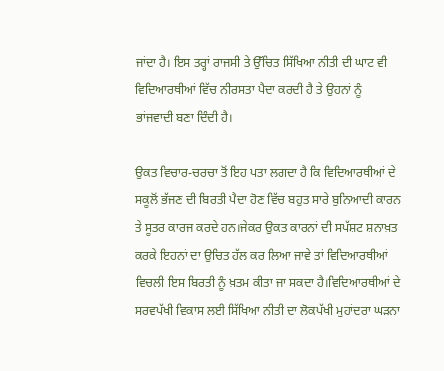ਜਾਂਦਾ ਹੈ। ਇਸ ਤਰ੍ਹਾਂ ਰਾਜਸੀ ਤੇ ਉੱਚਿਤ ਸਿੱਖਿਆ ਨੀਤੀ ਦੀ ਘਾਟ ਵੀ ਵਿਦਿਆਰਥੀਆਂ ਵਿੱਚ ਨੀਰਸਤਾ ਪੈਦਾ ਕਰਦੀ ਹੈ ਤੇ ਉਹਨਾਂ ਨੂੰ ਭਾਂਜਵਾਦੀ ਬਣਾ ਦਿੰਦੀ ਹੈ।

ਉਕਤ ਵਿਚਾਰ-ਚਰਚਾ ਤੋਂ ਇਹ ਪਤਾ ਲਗਦਾ ਹੈ ਕਿ ਵਿਦਿਆਰਥੀਆਂ ਦੇ ਸਕੂਲੋਂ ਭੱਜਣ ਦੀ ਬਿਰਤੀ ਪੈਦਾ ਹੋਣ ਵਿੱਚ ਬਹੁਤ ਸਾਰੇ ਬੁਨਿਆਦੀ ਕਾਰਨ ਤੇ ਸੂਤਰ ਕਾਰਜ ਕਰਦੇ ਹਨ।ਜੇਕਰ ਉਕਤ ਕਾਰਨਾਂ ਦੀ ਸਪੱਸ਼ਟ ਸ਼ਨਾਖ਼ਤ ਕਰਕੇ ਇਹਨਾਂ ਦਾ ਉਚਿਤ ਹੱਲ ਕਰ ਲਿਆ ਜਾਵੇ ਤਾਂ ਵਿਦਿਆਰਥੀਆਂ ਵਿਚਲੀ ਇਸ ਬਿਰਤੀ ਨੂੰ ਖ਼ਤਮ ਕੀਤਾ ਜਾ ਸਕਦਾ ਹੈ।ਵਿਦਿਆਰਥੀਆਂ ਦੇ ਸਰਵਪੱਖੀ ਵਿਕਾਸ ਲਈ ਸਿੱਖਿਆ ਨੀਤੀ ਦਾ ਲੋਕਪੱਖੀ ਮੁਹਾਂਦਰਾ ਘੜਨਾ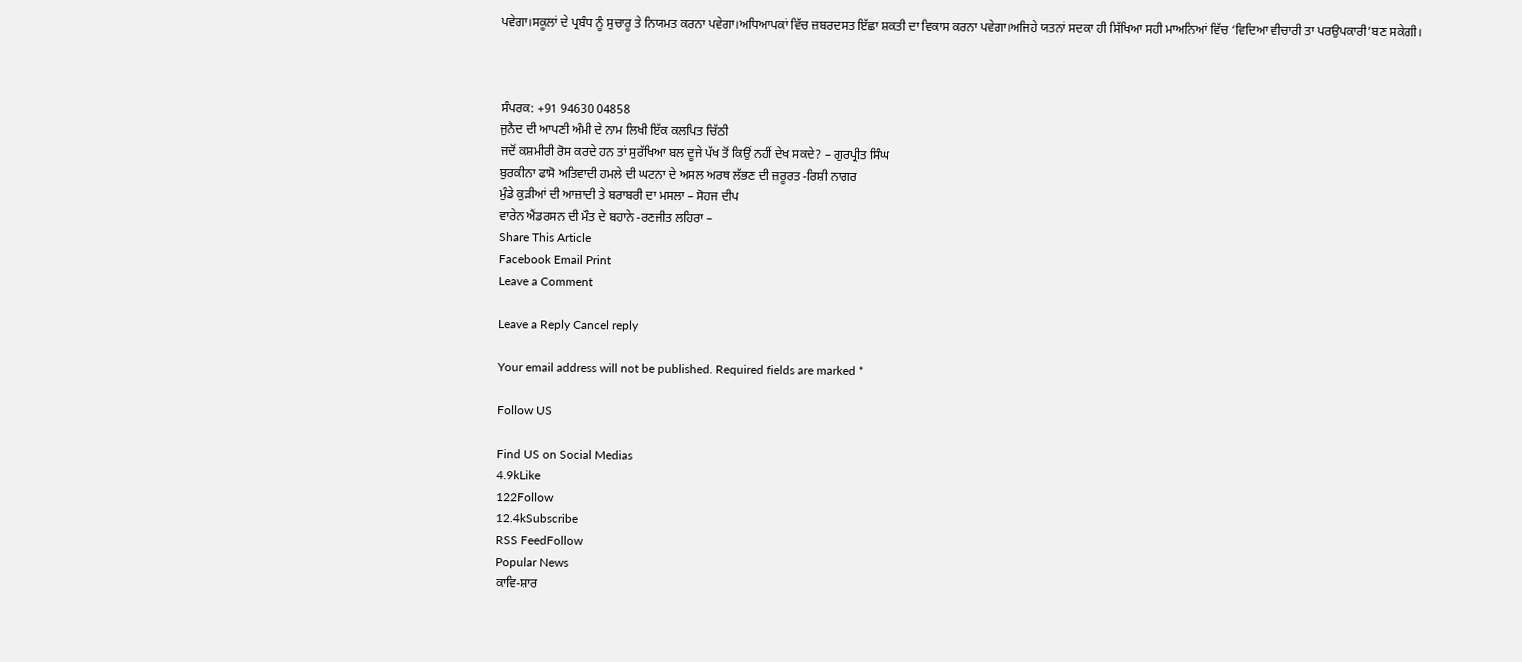ਪਵੇਗਾ।ਸਕੂਲਾਂ ਦੇ ਪ੍ਰਬੰਧ ਨੂੰ ਸੁਚਾਰੂ ਤੇ ਨਿਯਮਤ ਕਰਨਾ ਪਵੇਗਾ।ਅਧਿਆਪਕਾਂ ਵਿੱਚ ਜ਼ਬਰਦਸਤ ਇੱਛਾ ਸ਼ਕਤੀ ਦਾ ਵਿਕਾਸ ਕਰਨਾ ਪਵੇਗਾ।ਅਜਿਹੇ ਯਤਨਾਂ ਸਦਕਾ ਹੀ ਸਿੱਖਿਆ ਸਹੀ ਮਾਅਨਿਆਂ ਵਿੱਚ ‘ਵਿਦਿਆ ਵੀਚਾਰੀ ਤਾ ਪਰਉਪਕਾਰੀ’ਬਣ ਸਕੇਗੀ।



ਸੰਪਰਕ: +91 94630 04858
ਜੁਨੈਦ ਦੀ ਆਪਣੀ ਅੰਮੀ ਦੇ ਨਾਮ ਲਿਖੀ ਇੱਕ ਕਲਪਿਤ ਚਿੱਠੀ
ਜਦੋਂ ਕਸ਼ਮੀਰੀ ਰੋਸ ਕਰਦੇ ਹਨ ਤਾਂ ਸੁਰੱਖਿਆ ਬਲ ਦੂਜੇ ਪੱਖ ਤੋਂ ਕਿਉਂ ਨਹੀਂ ਦੇਖ ਸਕਦੇ? – ਗੁਰਪ੍ਰੀਤ ਸਿੰਘ
ਬੁਰਕੀਨਾ ਫਾਸੋ ਅਤਿਵਾਦੀ ਹਮਲੇ ਦੀ ਘਟਨਾ ਦੇ ਅਸਲ ਅਰਥ ਲੱਭਣ ਦੀ ਜ਼ਰੂਰਤ -ਰਿਸ਼ੀ ਨਾਗਰ
ਮੁੰਡੇ ਕੁੜੀਆਂ ਦੀ ਆਜ਼ਾਦੀ ਤੇ ਬਰਾਬਰੀ ਦਾ ਮਸਲਾ – ਸੋਹਜ ਦੀਪ
ਵਾਰੇਨ ਐਂਡਰਸਨ ਦੀ ਮੌਤ ਦੇ ਬਹਾਨੇ -ਰਣਜੀਤ ਲਹਿਰਾ –
Share This Article
Facebook Email Print
Leave a Comment

Leave a Reply Cancel reply

Your email address will not be published. Required fields are marked *

Follow US

Find US on Social Medias
4.9kLike
122Follow
12.4kSubscribe
RSS FeedFollow
Popular News
ਕਾਵਿ-ਸ਼ਾਰ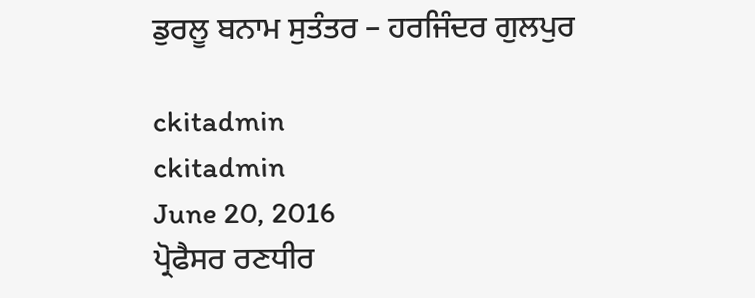ਡੁਰਲੂ ਬਨਾਮ ਸੁਤੰਤਰ – ਹਰਜਿੰਦਰ ਗੁਲਪੁਰ

ckitadmin
ckitadmin
June 20, 2016
ਪ੍ਰੋਫੈਸਰ ਰਣਧੀਰ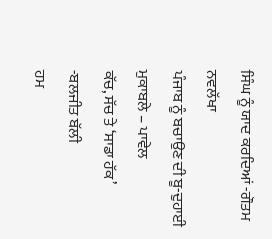ਸਿੰਘ ਨੂੰ ਯਾਦ ਕਰਦਿਆਂ -ਗੌਤਮ ਨਵਲੱਖਾ
ਪੰਜਾਬ ਨੂੰ ਬਚਾਉਣ ਦੀ ਬੂ-ਦੁਹਾਈ ਮੁਕਾਬਲੇ – ਪਾਵੇਲ
ਕੱਚ, ਸੱਚ ਤੇ ‘ਸਾਡਾ ਹੱਕ’ -ਬਲਜੀਤ ਬੱਲੀ
ਹਮ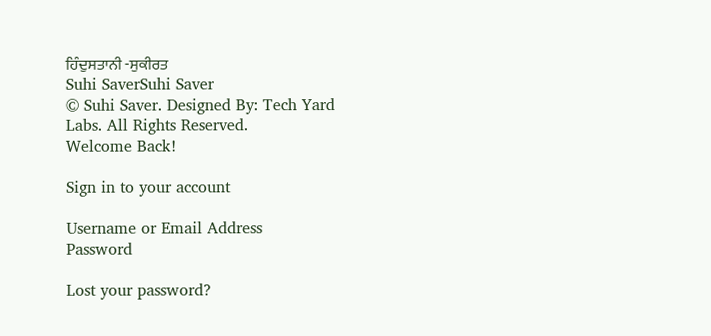ਹਿੰਦੁਸਤਾਨੀ -ਸੁਕੀਰਤ
Suhi SaverSuhi Saver
© Suhi Saver. Designed By: Tech Yard Labs. All Rights Reserved.
Welcome Back!

Sign in to your account

Username or Email Address
Password

Lost your password?